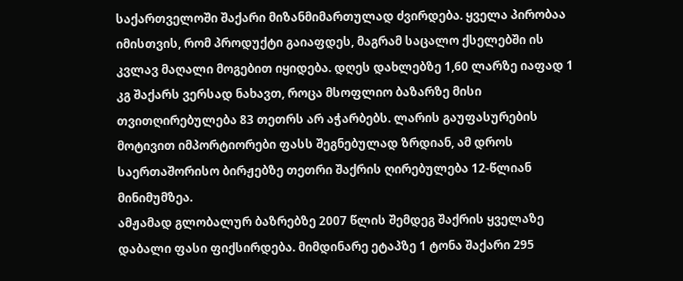საქართველოში შაქარი მიზანმიმართულად ძვირდება. ყველა პირობაა იმისთვის, რომ პროდუქტი გაიაფდეს, მაგრამ საცალო ქსელებში ის კვლავ მაღალი მოგებით იყიდება. დღეს დახლებზე 1,60 ლარზე იაფად 1 კგ შაქარს ვერსად ნახავთ, როცა მსოფლიო ბაზარზე მისი თვითღირებულება 83 თეთრს არ აჭარბებს. ლარის გაუფასურების მოტივით იმპორტიორები ფასს შეგნებულად ზრდიან, ამ დროს საერთაშორისო ბირჟებზე თეთრი შაქრის ღირებულება 12-წლიან მინიმუმზეა.
ამჟამად გლობალურ ბაზრებზე 2007 წლის შემდეგ შაქრის ყველაზე დაბალი ფასი ფიქსირდება. მიმდინარე ეტაპზე 1 ტონა შაქარი 295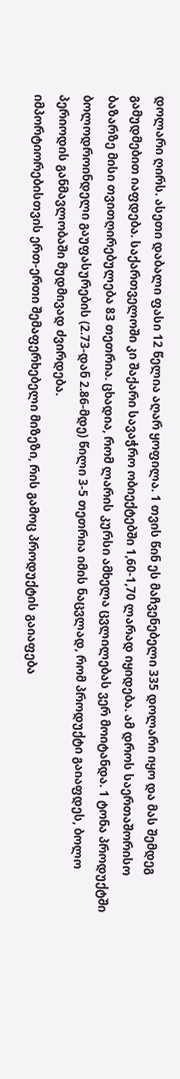დოლარი ღირს. ასეთი დაბალი ფასი 12 წელია აღარ ყოფილა. 1 თვის წინ ეს მაჩვენებელი 335 დოლარი იყო და მას შემდეგ გამუდმებით იაფდება. საქართველოში კი შაქარი სავაჭრო ობიექტებში 1,60-1,70 ლარად იყიდება. ამ დროს საერთაშორისო ბაზარზე მისი თვითღირებულება 83 თეთრია. ცხადია, რომ ლარის კურსი ამხელა ცვლილებას ვერ მოიტანდა. 1 ტონა პროდუქტში ბოლოდროინდელი გაუფასურების (2.73-დან 2.86-მდე) წილი 3-5 თეთრია იმის ნაცვლად, რომ პროდუქტი გაიაფდეს, ბოლო პერიოდის განმავლობაში მუდმივად ძვირდება.
იმპორტიორებისთვის ერთ-ერთი შემაფერხებელი მიზეზი, რის გამოც პროდუქტის გაიაფება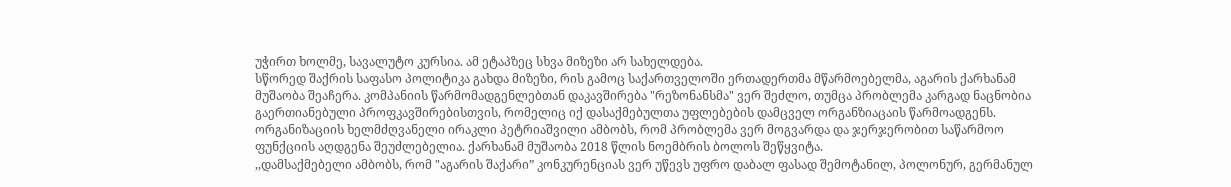უჭირთ ხოლმე, სავალუტო კურსია. ამ ეტაპზეც სხვა მიზეზი არ სახელდება.
სწორედ შაქრის საფასო პოლიტიკა გახდა მიზეზი, რის გამოც საქართველოში ერთადერთმა მწარმოებელმა, აგარის ქარხანამ მუშაობა შეაჩერა. კომპანიის წარმომადგენლებთან დაკავშირება "რეზონანსმა" ვერ შეძლო, თუმცა პრობლემა კარგად ნაცნობია გაერთიანებული პროფკავშირებისთვის, რომელიც იქ დასაქმებულთა უფლებების დამცველ ორგანზიაცაის წარმოადგენს. ორგანიზაციის ხელმძღვანელი ირაკლი პეტრიაშვილი ამბობს, რომ პრობლემა ვერ მოგვარდა და ჯერჯერობით საწარმოო ფუნქციის აღდგენა შეუძლებელია. ქარხანამ მუშაობა 2018 წლის ნოემბრის ბოლოს შეწყვიტა.
,,დამსაქმებელი ამბობს, რომ "აგარის შაქარი” კონკურენციას ვერ უწევს უფრო დაბალ ფასად შემოტანილ, პოლონურ, გერმანულ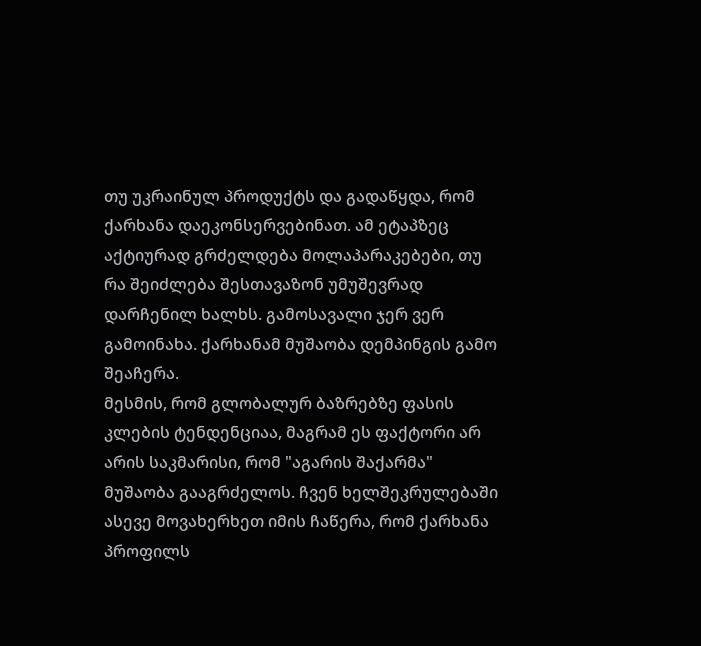თუ უკრაინულ პროდუქტს და გადაწყდა, რომ ქარხანა დაეკონსერვებინათ. ამ ეტაპზეც აქტიურად გრძელდება მოლაპარაკებები, თუ რა შეიძლება შესთავაზონ უმუშევრად დარჩენილ ხალხს. გამოსავალი ჯერ ვერ გამოინახა. ქარხანამ მუშაობა დემპინგის გამო შეაჩერა.
მესმის, რომ გლობალურ ბაზრებზე ფასის კლების ტენდენციაა, მაგრამ ეს ფაქტორი არ არის საკმარისი, რომ "აგარის შაქარმა" მუშაობა გააგრძელოს. ჩვენ ხელშეკრულებაში ასევე მოვახერხეთ იმის ჩაწერა, რომ ქარხანა პროფილს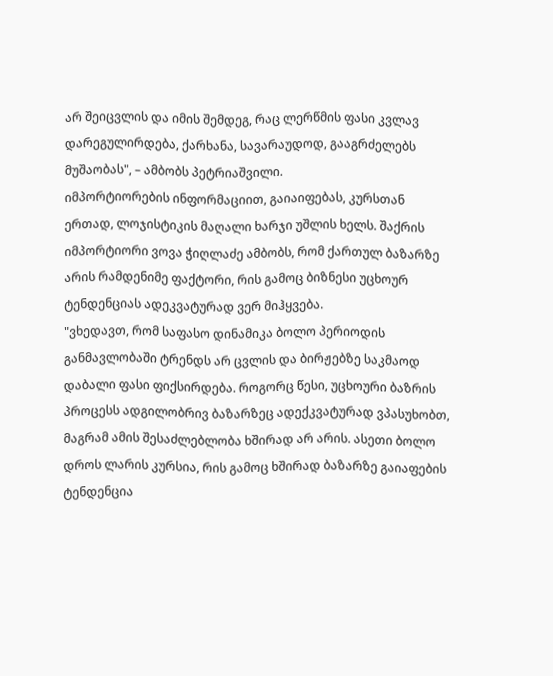არ შეიცვლის და იმის შემდეგ, რაც ლერწმის ფასი კვლავ დარეგულირდება, ქარხანა, სავარაუდოდ, გააგრძელებს მუშაობას", – ამბობს პეტრიაშვილი.
იმპორტიორების ინფორმაციით, გაიაიფებას, კურსთან ერთად, ლოჯისტიკის მაღალი ხარჯი უშლის ხელს. შაქრის იმპორტიორი ვოვა ჭიღლაძე ამბობს, რომ ქართულ ბაზარზე არის რამდენიმე ფაქტორი, რის გამოც ბიზნესი უცხოურ ტენდენციას ადეკვატურად ვერ მიჰყვება.
"ვხედავთ, რომ საფასო დინამიკა ბოლო პერიოდის განმავლობაში ტრენდს არ ცვლის და ბირჟებზე საკმაოდ დაბალი ფასი ფიქსირდება. როგორც წესი, უცხოური ბაზრის პროცესს ადგილობრივ ბაზარზეც ადექკვატურად ვპასუხობთ, მაგრამ ამის შესაძლებლობა ხშირად არ არის. ასეთი ბოლო დროს ლარის კურსია, რის გამოც ხშირად ბაზარზე გაიაფების ტენდენცია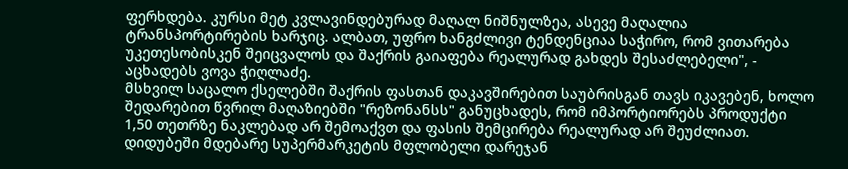ფერხდება. კურსი მეტ კვლავინდებურად მაღალ ნიშნულზეა, ასევე მაღალია ტრანსპორტირების ხარჯიც. ალბათ, უფრო ხანგძლივი ტენდენციაა საჭირო, რომ ვითარება უკეთესობისკენ შეიცვალოს და შაქრის გაიაფება რეალურად გახდეს შესაძლებელი", - აცხადებს ვოვა ჭიღლაძე.
მსხვილ საცალო ქსელებში შაქრის ფასთან დაკავშირებით საუბრისგან თავს იკავებენ, ხოლო შედარებით წვრილ მაღაზიებში "რეზონანსს" განუცხადეს, რომ იმპორტიორებს პროდუქტი 1,50 თეთრზე ნაკლებად არ შემოაქვთ და ფასის შემცირება რეალურად არ შეუძლიათ.
დიდუბეში მდებარე სუპერმარკეტის მფლობელი დარეჯან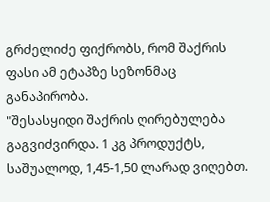გრძელიძე ფიქრობს, რომ შაქრის ფასი ამ ეტაპზე სეზონმაც განაპირობა.
"შესასყიდი შაქრის ღირებულება გაგვიძვირდა. 1 კგ პროდუქტს, საშუალოდ, 1,45-1,50 ლარად ვიღებთ.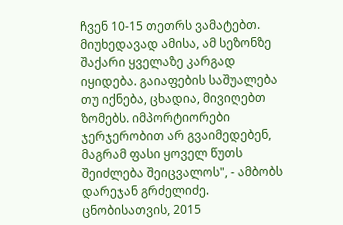ჩვენ 10-15 თეთრს ვამატებთ. მიუხედავად ამისა, ამ სეზონზე შაქარი ყველაზე კარგად იყიდება. გაიაფების საშუალება თუ იქნება, ცხადია, მივიღებთ ზომებს. იმპორტიორები ჯერჯერობით არ გვაიმედებენ, მაგრამ ფასი ყოველ წუთს შეიძლება შეიცვალოს", - ამბობს დარეჯან გრძელიძე.
ცნობისათვის, 2015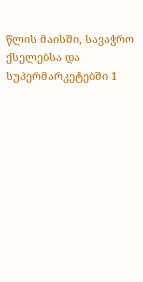წლის მაისში, სავაჭრო ქსელებსა და სუპერმარკეტებში 1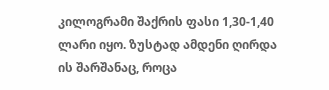კილოგრამი შაქრის ფასი 1,30-1,40 ლარი იყო. ზუსტად ამდენი ღირდა ის შარშანაც, როცა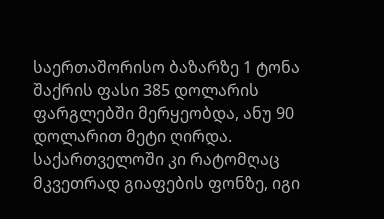საერთაშორისო ბაზარზე 1 ტონა შაქრის ფასი 385 დოლარის ფარგლებში მერყეობდა, ანუ 90 დოლარით მეტი ღირდა. საქართველოში კი რატომღაც მკვეთრად გიაფების ფონზე, იგი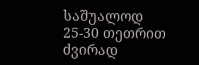საშუალოდ 25-30 თეთრით ძვირად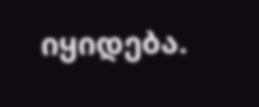იყიდება.